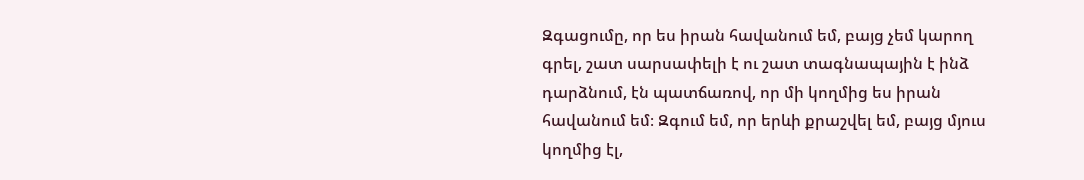Զգացումը, որ ես իրան հավանում եմ, բայց չեմ կարող գրել, շատ սարսափելի է ու շատ տագնապային է ինձ դարձնում, էն պատճառով, որ մի կողմից ես իրան հավանում եմ։ Զգում եմ, որ երևի քրաշվել եմ, բայց մյուս կողմից էլ,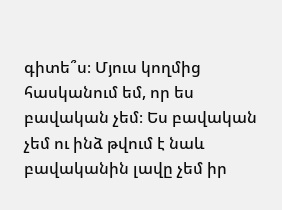գիտե՞ս։ Մյուս կողմից հասկանում եմ, որ ես բավական չեմ։ Ես բավական չեմ ու ինձ թվում է նաև բավականին լավը չեմ իր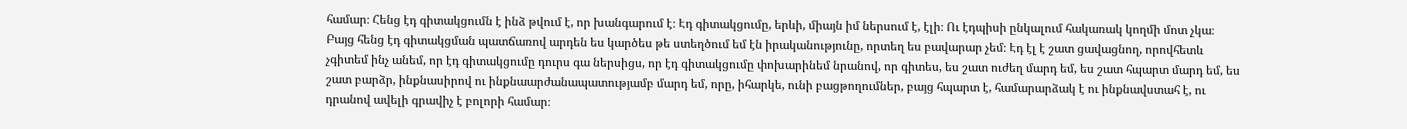համար։ Հենց էդ գիտակցումն է ինձ թվում է, որ խանգարում է։ Էդ գիտակցումը, երևի, միայն իմ ներսում է, էլի։ Ու էդպիսի ընկալում հակառակ կողմի մոտ չկա։ Բայց հենց էդ գիտակցման պատճառով արդեն ես կարծես թե ստեղծում եմ էն իրականությունը, որտեղ ես բավարար չեմ։ Էդ էլ է շատ ցավացնող, որովհետև չգիտեմ ինչ անեմ, որ էդ գիտակցումը դուրս գա ներսիցս, որ էդ գիտակցումը փոխարինեմ նրանով, որ գիտես, ես շատ ուժեղ մարդ եմ, ես շատ հպարտ մարդ եմ, ես շատ բարձր, ինքնասիրով ու ինքնաարժանապատությամբ մարդ եմ, որը, իհարկե, ունի բացթողումներ, բայց հպարտ է, համարարձակ է ու ինքնավստահ է, ու դրանով ավելի գրավիչ է բոլորի համար։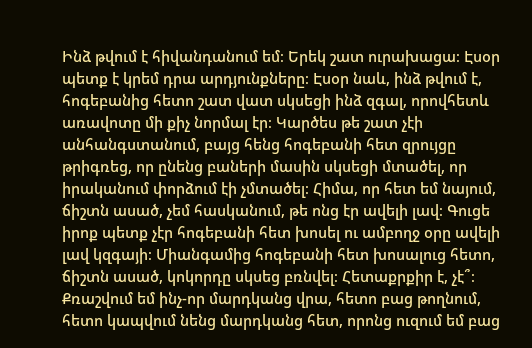Ինձ թվում է հիվանդանում եմ։ Երեկ շատ ուրախացա։ Էսօր պետք է կրեմ դրա արդյունքները։ Էսօր նաև, ինձ թվում է, հոգեբանից հետո շատ վատ սկսեցի ինձ զգալ, որովհետև առավոտը մի քիչ նորմալ էր։ Կարծես թե շատ չէի անհանգստանում, բայց հենց հոգեբանի հետ զրույցը թրիգռեց, որ ընենց բաների մասին սկսեցի մտածել, որ իրականում փորձում էի չմտածել։ Հիմա, որ հետ եմ նայում, ճիշտն ասած, չեմ հասկանում, թե ոնց էր ավելի լավ։ Գուցե իրոք պետք չէր հոգեբանի հետ խոսել ու ամբողջ օրը ավելի լավ կզգայի։ Միանգամից հոգեբանի հետ խոսալուց հետո, ճիշտն ասած, կոկորդը սկսեց բռնվել։ Հետաքրքիր է, չէ՞։ Քռաշվում եմ ինչ-որ մարդկանց վրա, հետո բաց թողնում, հետո կապվում նենց մարդկանց հետ, որոնց ուզում եմ բաց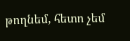թողնեմ, հետո չեմ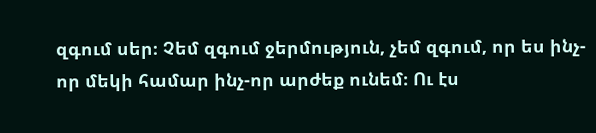զգում սեր։ Չեմ զգում ջերմություն, չեմ զգում, որ ես ինչ-որ մեկի համար ինչ-որ արժեք ունեմ։ Ու էս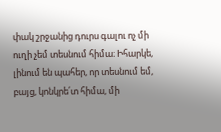փակ շրջանից դուրս գալու ոչ մի ուղի չեմ տեսնում հիմա։ Իհարկե, լինում են պահեր, որ տեսնում եմ, բայց, կոնկրե՛տ հիմա, մի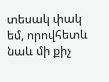տեսակ փակ եմ, որովհետև նաև մի քիչ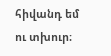հիվանդ եմ ու տխուր։